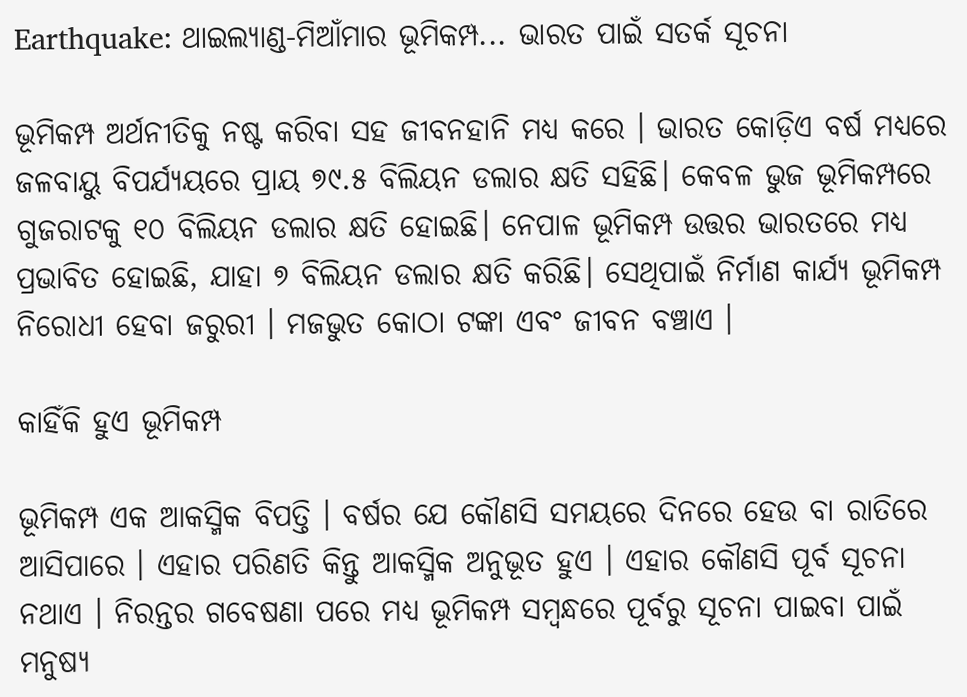Earthquake: ଥାଇଲ୍ୟାଣ୍ଡ-ମିଆଁମାର ଭୂମିକମ୍ପ... ଭାରତ ପାଇଁ ସତର୍କ ସୂଚନା

ଭୂମିକମ୍ପ ଅର୍ଥନୀତିକୁ ନଷ୍ଟ କରିବା ସହ ଜୀବନହାନି ମଧ୍ୟ କରେ । ଭାରତ କୋଡ଼ିଏ ବର୍ଷ ମଧ୍ୟରେ ଜଳବାୟୁ ବିପର୍ଯ୍ୟୟରେ ପ୍ରାୟ ୭୯.୫ ବିଲିୟନ ଡଲାର କ୍ଷତି ସହିଛି। କେବଳ ଭୁଜ ଭୂମିକମ୍ପରେ ଗୁଜରାଟକୁ ୧୦ ବିଲିୟନ ଡଲାର କ୍ଷତି ହୋଇଛି। ନେପାଳ ଭୂମିକମ୍ପ ଉତ୍ତର ଭାରତରେ ମଧ୍ୟ ପ୍ରଭାବିତ ହୋଇଛି, ଯାହା ୭ ବିଲିୟନ ଡଲାର କ୍ଷତି କରିଛି। ସେଥିପାଇଁ ନିର୍ମାଣ କାର୍ଯ୍ୟ ଭୂମିକମ୍ପ ନିରୋଧୀ ହେବା ଜରୁରୀ । ମଜଭୁତ କୋଠା ଟଙ୍କା ଏବଂ ଜୀବନ ବଞ୍ଚାଏ ।

କାହିଁକି ହୁଏ ଭୂମିକମ୍ପ

ଭୂମିକମ୍ପ ଏକ ଆକସ୍ମିକ ବିପତ୍ତି । ବର୍ଷର ଯେ କୌଣସି ସମୟରେ ଦିନରେ ହେଉ ବା ରାତିରେ ଆସିପାରେ । ଏହାର ପରିଣତି କିନ୍ତୁ ଆକସ୍ମିକ ଅନୁଭୂତ ହୁଏ । ଏହାର କୌଣସି ପୂର୍ବ ସୂଚନା ନଥାଏ । ନିରନ୍ତର ଗବେଷଣା ପରେ ମଧ୍ୟ ଭୂମିକମ୍ପ ସମ୍ବନ୍ଧରେ ପୂର୍ବରୁ ସୂଚନା ପାଇବା ପାଇଁ ମନୁଷ୍ୟ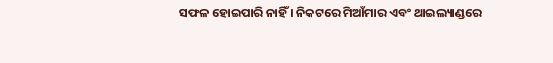ସଫଳ ହୋଇପାରି ନାହିଁ । ନିକଟରେ ମିଆଁମାର ଏବଂ ଥାଇଲ୍ୟାଣ୍ଡରେ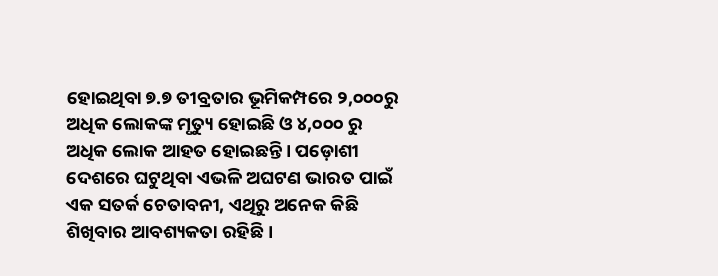ହୋଇଥିବା ୭.୭ ତୀବ୍ରତାର ଭୂମିକମ୍ପରେ ୨,୦୦୦ରୁ ଅଧିକ ଲୋକଙ୍କ ମୃତ୍ୟୁ ହୋଇଛି ଓ ୪,୦୦୦ ରୁ ଅଧିକ ଲୋକ ଆହତ ହୋଇଛନ୍ତି । ପଡ଼ୋଶୀ ଦେଶରେ ଘଟୁଥିବା ଏଭଳି ଅଘଟଣ ଭାରତ ପାଇଁ ଏକ ସତର୍କ ଚେତାବନୀ, ଏଥିରୁ ଅନେକ କିଛି ଶିଖିବାର ଆବଶ୍ୟକତା ରହିଛି ।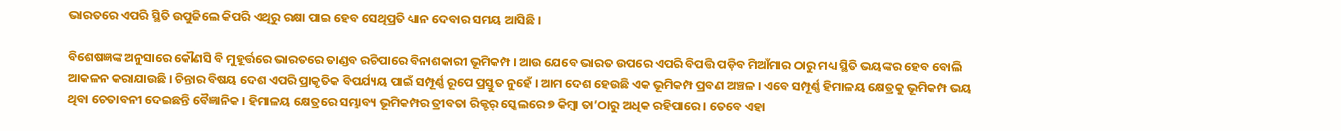ଭାରତରେ ଏପରି ସ୍ଥିତି ଉପୁଜିଲେ କିପରି ଏଥିରୁ ରକ୍ଷା ପାଇ ହେବ ସେଥିପ୍ରତି ଧ୍ୟାନ ଦେବାର ସମୟ ଆସିଛି ।

ବିଶେଷଜ୍ଞଙ୍କ ଅନୁସାରେ କୌଣସି ବି ମୁହୂର୍ତ୍ତରେ ଭାରତରେ ତାଣ୍ଡବ ରଚିପାରେ ବିନାଶକାରୀ ଭୂମିକମ୍ପ । ଆଉ ଯେବେ ଭାରତ ଉପରେ ଏପରି ବିପତ୍ତି ପଡ଼ିବ ମିଆଁମାର ଠାରୁ ମଧ୍ୟ ସ୍ଥିତି ଭୟଙ୍କର ହେବ ବୋଲି ଆକଳନ କରାଯାଉଛି । ଚିନ୍ତାର ବିଷୟ ଦେଶ ଏପରି ପ୍ରାକୃତିକ ବିପର୍ଯ୍ୟୟ ପାଇଁ ସମ୍ପୂର୍ଣ୍ଣ ରୂପେ ପ୍ରସ୍ତୁତ ନୁହେଁ । ଆମ ଦେଶ ହେଉଛି ଏକ ଭୂମିକମ୍ପ ପ୍ରବଣ ଅଞ୍ଚଳ । ଏବେ ସମ୍ପୂର୍ଣ୍ଣ ହିମାଳୟ କ୍ଷେତ୍ରକୁ ଭୂମିକମ୍ପ ଭୟ ଥିବା ଚେତାବନୀ ଦେଇଛନ୍ତି ବୈଜ୍ଞାନିକ । ହିମାଳୟ କ୍ଷେତ୍ରରେ ସମ୍ଭାବ୍ୟ ଭୂମିକମ୍ପର ତ୍ରୀବତା ରିକ୍ଟର୍ ସ୍କେଲରେ ୭ କିମ୍ବା ତା’ଠାରୁ ଅଧିକ ରହିପାରେ । ତେବେ ଏହା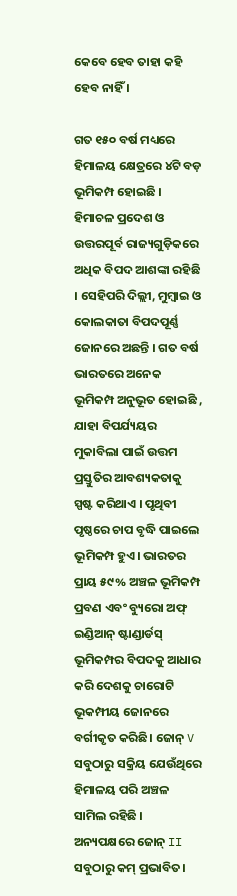କେବେ ହେବ ତାହା କହି ହେବ ନାହିଁ ।

ଗତ ୧୫୦ ବର୍ଷ ମଧ୍ୟରେ ହିମାଳୟ କ୍ଷେତ୍ରରେ ୪ଟି ବଡ଼ ଭୂମିକମ୍ପ ହୋଇଛି । ହିମାଚଳ ପ୍ରଦେଶ ଓ ଉତ୍ତରପୂର୍ବ ରାଜ୍ୟଗୁଡ଼ିକରେ ଅଧିକ ବିପଦ ଆଶଙ୍କା ରହିଛି । ସେହିପରି ଦିଲ୍ଲୀ, ମୁମ୍ବାଇ ଓ କୋଲକାତା ବିପଦପୂର୍ଣ୍ଣ ଜୋନରେ ଅଛନ୍ତି । ଗତ ବର୍ଷ ଭାରତରେ ଅନେକ ଭୂମିକମ୍ପ ଅନୁଭୂତ ହୋଇଛି , ଯାହା ବିପର୍ଯ୍ୟୟର ମୁକାବିଲା ପାଇଁ ଉତ୍ତମ ପ୍ରସ୍ତୁତିର ଆବଶ୍ୟକତାକୁ ସ୍ପଷ୍ଟ କରିଥାଏ । ପୃଥିବୀ ପୃଷ୍ଠରେ ଚାପ ବୃଦ୍ଧି ପାଇଲେ ଭୂମିକମ୍ପ ହୁଏ। ଭାରତର ପ୍ରାୟ ୫୯% ଅଞ୍ଚଳ ଭୂମିକମ୍ପ ପ୍ରବଣ ଏବଂ ବ୍ୟୁରୋ ଅଫ୍ ଇଣ୍ଡିଆନ୍ ଷ୍ଟାଣ୍ଡାର୍ଡସ୍ ଭୂମିକମ୍ପର ବିପଦକୁ ଆଧାର କରି ଦେଶକୁ ଚାରୋଟି ଭୂକମ୍ପୀୟ ଜୋନରେ ବର୍ଗୀକୃତ କରିଛି। ଜୋନ୍ V ସବୁଠାରୁ ସକ୍ରିୟ ଯେଉଁଥିରେ ହିମାଳୟ ପରି ଅଞ୍ଚଳ ସାମିଲ ରହିଛି । ଅନ୍ୟପକ୍ଷରେ ଜୋନ୍ II ସବୁଠାରୁ କମ୍ ପ୍ରଭାବିତ।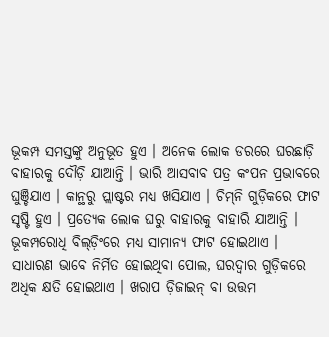ଭୂକମ୍ପ ସମସ୍ତଙ୍କୁ ଅନୁଭୂତ ହୁଏ । ଅନେକ ଲୋକ ଡରରେ ଘରଛାଡ଼ି ବାହାରକୁ ଦୌଡ଼ି ଯାଆନ୍ତି । ଭାରି ଆସବାବ ପତ୍ର କଂପନ ପ୍ରଭାବରେ ଘୁଞ୍ଚିଯାଏ । କାନ୍ଥରୁ ପ୍ଲାଷ୍ଟର ମଧ୍ୟ ଖସିଯାଏ । ଚିମ୍‌ନି ଗୁଡ଼ିକରେ ଫାଟ ସୃଷ୍ଟି ହୁଏ । ପ୍ରତ୍ୟେକ ଲୋକ ଘରୁ ବାହାରକୁ ବାହାରି ଯାଆନ୍ତି । ଭୂକମ୍ପରୋଧି ବିଲ୍‌ଡ଼ିଂରେ ମଧ୍ୟ ସାମାନ୍ୟ ଫାଟ ହୋଇଥାଏ । ସାଧାରଣ ଭାବେ ନିର୍ମିତ ହୋଇଥିବା ପୋଲ, ଘରଦ୍ୱାର ଗୁଡ଼ିକରେ ଅଧିକ କ୍ଷତି ହୋଇଥାଏ । ଖରାପ ଡ଼ିଜାଇନ୍ ବା ଉତ୍ତମ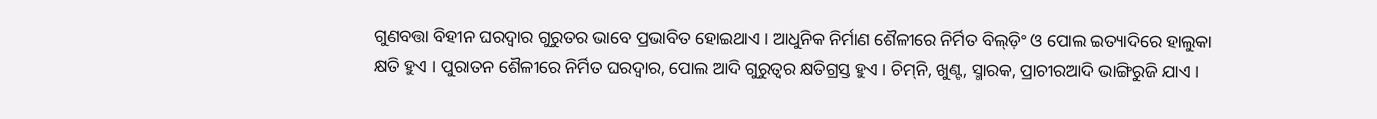ଗୁଣବତ୍ତା ବିହୀନ ଘରଦ୍ୱାର ଗୁରୁତର ଭାବେ ପ୍ରଭାବିତ ହୋଇଥାଏ । ଆଧୁନିକ ନିର୍ମାଣ ଶୈଳୀରେ ନିର୍ମିତ ବିଲ୍‌ଡ଼ିଂ ଓ ପୋଲ ଇତ୍ୟାଦିରେ ହାଲୁକା କ୍ଷତି ହୁଏ । ପୁରାତନ ଶୈଳୀରେ ନିର୍ମିତ ଘରଦ୍ୱାର, ପୋଲ ଆଦି ଗୁରୁତ୍ୱର କ୍ଷତିଗ୍ରସ୍ତ ହୁଏ । ଚିମ୍‌ନି, ଖୁଣ୍ଟ, ସ୍ମାରକ, ପ୍ରାଚୀରଆଦି ଭାଙ୍ଗିରୁଜି ଯାଏ ।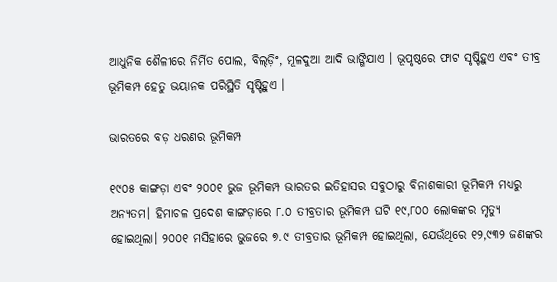ଆଧୁନିକ ଶୈଳୀରେ ନିର୍ମିତ ପୋଲ, ବିଲ୍‌ଡ଼ିଂ, ମୂଳଦୁଆ ଆଦି ଭାଙ୍ଗିଯାଏ । ଭୂପୃଷ୍ଠରେ ଫାଟ ସୃଷ୍ଟିହୁଏ ଏବଂ ତୀବ୍ର ଭୂମିକମ୍ପ ହେତୁ ଭୟାନକ ପରିସ୍ଥିତି ସୃଷ୍ଟିହୁଏ ।

ଭାରତରେ ବଡ଼ ଧରଣର ଭୂମିକମ୍ପ

୧୯୦୫ କାଙ୍ଗଡ଼ା ଏବଂ ୨୦୦୧ ଭୁଜ ଭୂମିକମ୍ପ ଭାରତର ଇତିହାସର ସବୁଠାରୁ ବିନାଶକାରୀ ଭୂମିକମ୍ପ ମଧ୍ୟରୁ ଅନ୍ୟତମ। ହିମାଚଳ ପ୍ରଦେଶ କାଙ୍ଗଡ଼ାରେ ୮.୦ ତୀବ୍ରତାର ଭୂମିକମ୍ପ ଘଟି ୧୯,୮୦୦ ଲୋକଙ୍କର ମୃତ୍ୟୁ ହୋଇଥିଲା। ୨୦୦୧ ମସିହାରେ ଭୁଜରେ ୭.୯ ତୀବ୍ରତାର ଭୂମିକମ୍ପ ହୋଇଥିଲା, ଯେଉଁଥିରେ ୧୨,୯୩୨ ଜଣଙ୍କର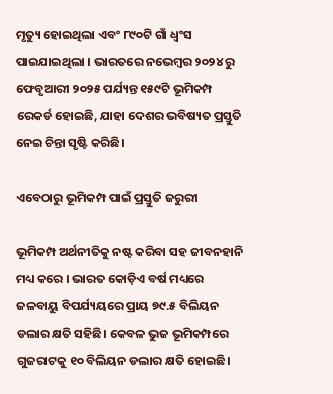ମୃତ୍ୟୁ ହୋଇଥିଲା ଏବଂ ୮୯୦ଟି ଗାଁ ଧ୍ୱଂସ ପାଇଯାଇଥିଲା । ଭାରତରେ ନଭେମ୍ବର ୨୦୨୪ ରୁ ଫେବୃଆରୀ ୨୦୨୫ ପର୍ଯ୍ୟନ୍ତ ୧୫୯ଟି ଭୂମିକମ୍ପ ରେକର୍ଡ ହୋଇଛି, ଯାହା ଦେଶର ଭବିଷ୍ୟତ ପ୍ରସ୍ତୁତି ନେଇ ଚିନ୍ତା ସୃଷ୍ଟି କରିଛି।

ଏବେଠାରୁ ଭୂମିକମ୍ପ ପାଇଁ ପ୍ରସ୍ତୁତି ଜରୁରୀ

ଭୂମିକମ୍ପ ଅର୍ଥନୀତିକୁ ନଷ୍ଟ କରିବା ସହ ଜୀବନହାନି ମଧ୍ୟ କରେ । ଭାରତ କୋଡ଼ିଏ ବର୍ଷ ମଧ୍ୟରେ ଜଳବାୟୁ ବିପର୍ଯ୍ୟୟରେ ପ୍ରାୟ ୭୯.୫ ବିଲିୟନ ଡଲାର କ୍ଷତି ସହିଛି। କେବଳ ଭୁଜ ଭୂମିକମ୍ପରେ ଗୁଜରାଟକୁ ୧୦ ବିଲିୟନ ଡଲାର କ୍ଷତି ହୋଇଛି।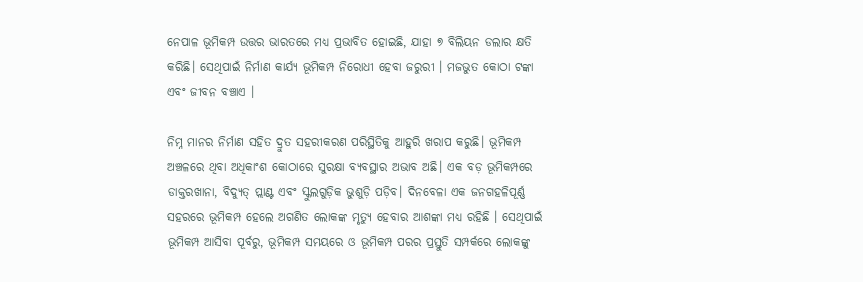ନେପାଳ ଭୂମିକମ୍ପ ଉତ୍ତର ଭାରତରେ ମଧ୍ୟ ପ୍ରଭାବିତ ହୋଇଛି, ଯାହା ୭ ବିଲିୟନ ଡଲାର କ୍ଷତି କରିଛି। ସେଥିପାଇଁ ନିର୍ମାଣ କାର୍ଯ୍ୟ ଭୂମିକମ୍ପ ନିରୋଧୀ ହେବା ଜରୁରୀ । ମଜଭୁତ କୋଠା ଟଙ୍କା ଏବଂ ଜୀବନ ବଞ୍ଚାଏ ।

ନିମ୍ନ ମାନର ନିର୍ମାଣ ସହିତ ଦ୍ରୁତ ସହରୀକରଣ ପରିସ୍ଥିତିକୁ ଆହୁରି ଖରାପ କରୁଛି। ଭୂମିକମ୍ପ ଅଞ୍ଚଳରେ ଥିବା ଅଧିକାଂଶ କୋଠାରେ ସୁରକ୍ଷା ବ୍ୟବସ୍ଥାର ଅଭାବ ଅଛି। ଏକ ବଡ଼ ଭୂମିକମ୍ପରେ ଡାକ୍ତରଖାନା, ବିଦ୍ୟୁତ୍ ପ୍ଲାଣ୍ଟ ଏବଂ ସ୍କୁଲଗୁଡ଼ିକ ଭୁଶୁଡ଼ି ପଡ଼ିବ। ଦିନବେଳା ଏକ ଜନଗହଳିପୂର୍ଣ୍ଣ ସହରରେ ଭୂମିକମ୍ପ ହେଲେ ଅଗଣିତ ଲୋକଙ୍କ ମୃତ୍ୟୁ ହେବାର ଆଶଙ୍କା ମଧ୍ୟ ରହିଛି । ସେଥିପାଇଁ ଭୂମିକମ୍ପ ଆସିବା ପୂର୍ବରୁ, ଭୂମିକମ୍ପ ସମୟରେ ଓ ଭୂମିକମ୍ପ ପରର ପ୍ରସ୍ତୁତି ସମ୍ପର୍କରେ ଲୋକଙ୍କୁ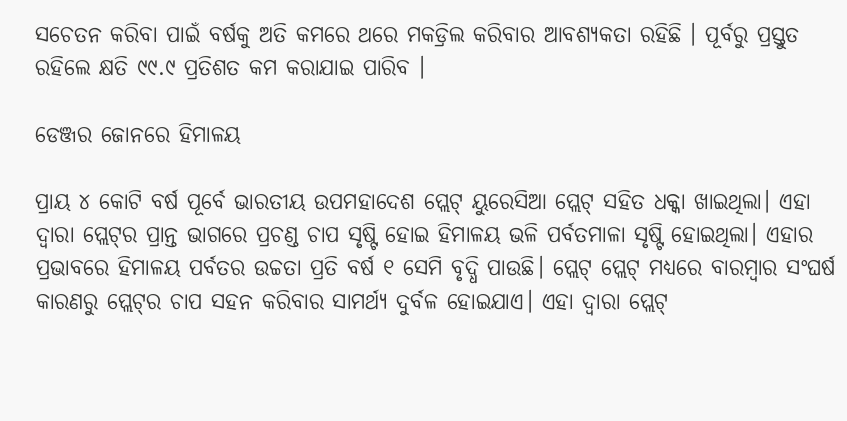ସଚେତନ କରିବା ପାଇଁ ବର୍ଷକୁ ଅତି କମରେ ଥରେ ମକଡ୍ରିଲ କରିବାର ଆବଶ୍ୟକତା ରହିଛି । ପୂର୍ବରୁ ପ୍ରସ୍ତୁତ ରହିଲେ କ୍ଷତି ୯୯.୯ ପ୍ରତିଶତ କମ କରାଯାଇ ପାରିବ ।

ଡେଞ୍ଜର ଜୋନରେ ହିମାଳୟ

ପ୍ରାୟ ୪ କୋଟି ବର୍ଷ ପୂର୍ବେ ଭାରତୀୟ ଉପମହାଦେଶ ପ୍ଲେଟ୍ ୟୁରେସିଆ ପ୍ଲେଟ୍ ସହିତ ଧକ୍କା ଖାଇଥିଲା। ଏହା ଦ୍ୱାରା ପ୍ଲେଟ୍‌ର ପ୍ରାନ୍ତ ଭାଗରେ ପ୍ରଚଣ୍ଡ ଚାପ ସୃଷ୍ଟି ହୋଇ ହିମାଳୟ ଭଳି ପର୍ବତମାଳା ସୃଷ୍ଟି ହୋଇଥିଲା। ଏହାର ପ୍ରଭାବରେ ହିମାଳୟ ପର୍ବତର ଉଚ୍ଚତା ପ୍ରତି ବର୍ଷ ୧ ସେମି ବୃଦ୍ଧି ପାଉଛି। ପ୍ଲେଟ୍ ପ୍ଲେଟ୍ ମଧ୍ୟରେ ବାରମ୍ବାର ସଂଘର୍ଷ କାରଣରୁ ପ୍ଲେଟ୍‌ର ଚାପ ସହନ କରିବାର ସାମର୍ଥ୍ୟ ଦୁର୍ବଳ ହୋଇଯାଏ। ଏହା ଦ୍ୱାରା ପ୍ଲେଟ୍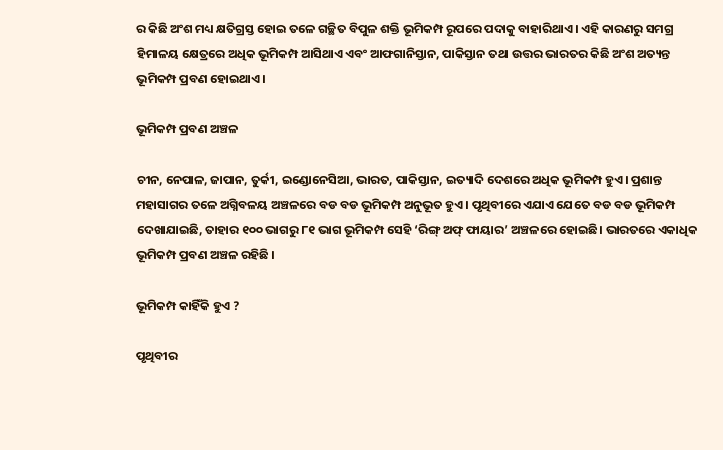ର କିଛି ଅଂଶ ମଧ୍ୟ କ୍ଷତିଗ୍ରସ୍ତ ହୋଇ ତଳେ ଗଚ୍ଛିତ ବିପୁଳ ଶକ୍ତି ଭୂମିକମ୍ପ ରୂପରେ ପଦାକୁ ବାହାରିଥାଏ । ଏହି କାରଣରୁ ସମଗ୍ର ହିମାଳୟ କ୍ଷେତ୍ରରେ ଅଧିକ ଭୂମିକମ୍ପ ଆସିଥାଏ ଏବଂ ଆଫଗାନିସ୍ତାନ, ପାକିସ୍ତାନ ତଥା ଉତ୍ତର ଭାରତର କିଛି ଅଂଶ ଅତ୍ୟନ୍ତ ଭୂମିକମ୍ପ ପ୍ରବଣ ହୋଇଥାଏ।

ଭୂମିକମ୍ପ ପ୍ରବଣ ଅଞ୍ଚଳ

ଚୀନ, ନେପାଳ, ଜାପାନ, ତୁର୍କୀ, ଇଣ୍ଡୋନେସିଆ, ଭାରତ, ପାକିସ୍ତାନ, ଇତ୍ୟାଦି ଦେଶରେ ଅଧିକ ଭୂମିକମ୍ପ ହୁଏ। ପ୍ରଶାନ୍ତ ମହାସାଗର ତଳେ ଅଗ୍ନିବଳୟ ଅଞ୍ଚଳରେ ବଡ ବଡ ଭୂମିକମ୍ପ ଅନୁଭୂତ ହୁଏ । ପୃଥିବୀରେ ଏଯାଏ ଯେତେ ବଡ ବଡ ଭୂମିକମ୍ପ ଦେଖାଯାଇଛି, ତାହାର ୧୦୦ ଭାଗରୁ ୮୧ ଭାଗ ଭୂମିକମ୍ପ ସେହି ‘ରିଙ୍ଗ୍ ଅଫ୍ ଫାୟାର’ ଅଞ୍ଚଳରେ ହୋଇଛି। ଭାରତରେ ଏକାଧିକ ଭୂମିକମ୍ପ ପ୍ରବଣ ଅଞ୍ଚଳ ରହିଛି ।

ଭୂମିକମ୍ପ କାହିଁକି ହୁଏ ?

ପୃଥିବୀର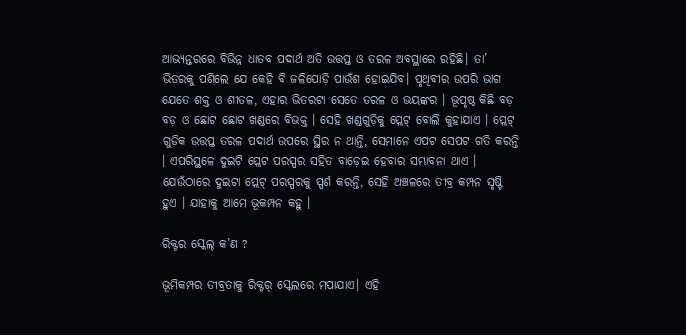ଆଭ୍ୟନ୍ତରରେ ବିଭିନ୍ନ ଧାତବ ପଦାର୍ଥ ଅତି ଉତ୍ତପ୍ତ ଓ ତରଳ ଅବସ୍ଥାରେ ରହିଛି। ତା’ ଭିତରକୁ ପଶିଲେ ଯେ କେହି ବି ଜଳିପୋଡ଼ି ପାଉଁଶ ହୋଇଯିବ। ପୃଥିବୀର ଉପରି ଭାଗ ଯେତେ ଶକ୍ତ ଓ ଶୀତଳ, ଏହାର ଭିତରଟା ସେତେ ତରଳ ଓ ଭୟଙ୍କର । ଭୂପୃଷ୍ଠ କିଛି ବଡ଼ ବଡ଼ ଓ ଛୋଟ ଛୋଟ ଖଣ୍ଡରେ ବିଭକ୍ତ । ସେହି ଖଣ୍ଡଗୁଡ଼ିକୁ ପ୍ଲେଟ୍ ବୋଲି କୁହାଯାଏ । ପ୍ଲେଟ୍ ଗୁଡିକ ଉତ୍ତପ୍ତ ତରଳ ପଦାର୍ଥ ଉପରେ ସ୍ଥିର ନ ଥାନ୍ତି, ସେମାନେ ଏପଟ ସେପଟ ଗତି କରନ୍ତି । ଏପରିସ୍ଥଳେ ଦୁଇଟି ପ୍ଲେଟ ପରସ୍ପର ସହିତ ବାଡ଼େଇ ହେବାର ସମ୍ଭାବନା ଥାଏ । ଯେଉଁଠାରେ ଦୁଇଟା ପ୍ଲେଟ୍ ପରସ୍ପରକୁ ସ୍ପର୍ଶ କରନ୍ତି, ସେହି ଅଞ୍ଚଳରେ ତୀବ୍ର କମ୍ପନ ସୃଷ୍ଟି ହୁଏ । ଯାହାକୁ ଆମେ ଭୂକମ୍ପନ କହୁ ।

ରିକ୍ଟର ସ୍କେଲ୍ କ’ଣ ?

ଭୂମିକମ୍ପର ତୀବ୍ରତାକୁ ରିକ୍ଟର୍ ସ୍କେଲରେ ମପାଯାଏ। ଏହି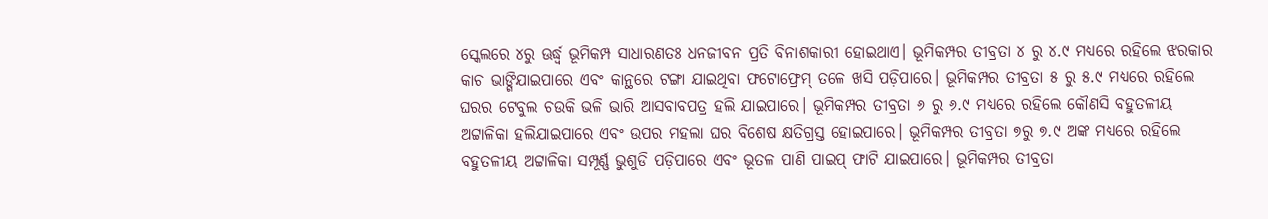ସ୍କେଲରେ ୪ରୁ ଊର୍ଦ୍ଧ୍ୱ ଭୂମିକମ୍ପ ସାଧାରଣତଃ ଧନଜୀବନ ପ୍ରତି ବିନାଶକାରୀ ହୋଇଥାଏ। ଭୂମିକମ୍ପର ତୀବ୍ରତା ୪ ରୁ ୪.୯ ମଧ୍ୟରେ ରହିଲେ ଝରକାର କାଚ ଭାଙ୍ଗିଯାଇପାରେ ଏବଂ କାନ୍ଥରେ ଟଙ୍ଗା ଯାଇଥିବା ଫଟୋଫ୍ରେମ୍ ତଳେ ଖସି ପଡ଼ିପାରେ। ଭୂମିକମ୍ପର ତୀବ୍ରତା ୫ ରୁ ୫.୯ ମଧ୍ୟରେ ରହିଲେ ଘରର ଟେବୁଲ ଚଉକି ଭଳି ଭାରି ଆସବାବପତ୍ର ହଲି ଯାଇପାରେ। ଭୂମିକମ୍ପର ତୀବ୍ରତା ୬ ରୁ ୬.୯ ମଧ୍ୟରେ ରହିଲେ କୌଣସି ବହୁତଳୀୟ ଅଟ୍ଟାଳିକା ହଲିଯାଇପାରେ ଏବଂ ଉପର ମହଲା ଘର ବିଶେଷ କ୍ଷତିଗ୍ରସ୍ତ ହୋଇପାରେ। ଭୂମିକମ୍ପର ତୀବ୍ରତା ୭ରୁ ୭.୯ ଅଙ୍କ ମଧ୍ୟରେ ରହିଲେ ବହୁତଳୀୟ ଅଟ୍ଟାଳିକା ସମ୍ପୂର୍ଣ୍ଣ ଭୁଶୁଡି ପଡ଼ିପାରେ ଏବଂ ଭୂତଳ ପାଣି ପାଇପ୍ ଫାଟି ଯାଇପାରେ। ଭୂମିକମ୍ପର ତୀବ୍ରତା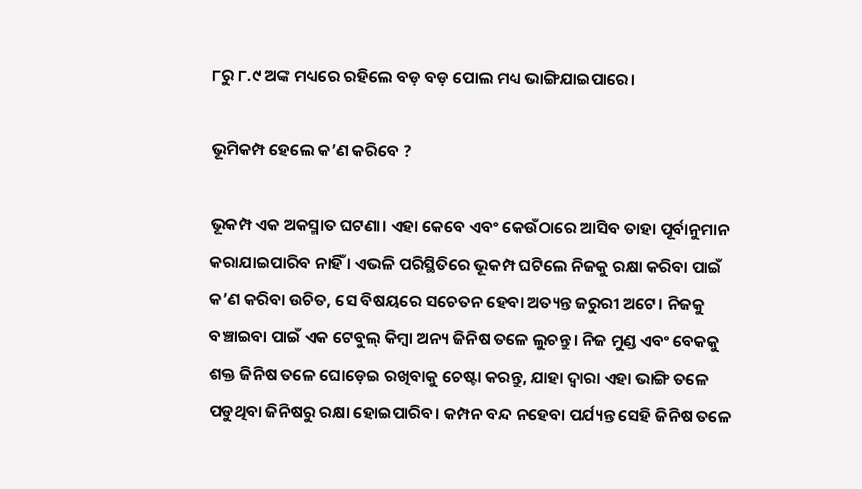୮ରୁ ୮.୯ ଅଙ୍କ ମଧ୍ୟରେ ରହିଲେ ବଡ଼ ବଡ଼ ପୋଲ ମଧ୍ୟ ଭାଙ୍ଗିଯାଇପାରେ।

ଭୂମିକମ୍ପ ହେଲେ କ’ଣ କରିବେ ?

ଭୂକମ୍ପ ଏକ ଅକସ୍ମାତ ଘଟଣା। ଏହା କେବେ ଏବଂ କେଉଁଠାରେ ଆସିବ ତାହା ପୂର୍ବାନୁମାନ କରାଯାଇପାରିବ ନାହିଁ । ଏଭଳି ପରିସ୍ଥିତିରେ ଭୂକମ୍ପ ଘଟିଲେ ନିଜକୁ ରକ୍ଷା କରିବା ପାଇଁ କ’ଣ କରିବା ଉଚିତ, ସେ ବିଷୟରେ ସଚେତନ ହେବା ଅତ୍ୟନ୍ତ ଜରୁରୀ ଅଟେ। ନିଜକୁ ବଞ୍ଚାଇବା ପାଇଁ ଏକ ଟେବୁଲ୍ କିମ୍ବା ଅନ୍ୟ ଜିନିଷ ତଳେ ଲୁଚନ୍ତୁ। ନିଜ ମୁଣ୍ଡ ଏବଂ ବେକକୁ ଶକ୍ତ ଜିନିଷ ତଳେ ଘୋଡ଼େଇ ରଖିବାକୁ ଚେଷ୍ଟା କରନ୍ତୁ, ଯାହା ଦ୍ଵାରା ଏହା ଭାଙ୍ଗି ତଳେ ପଡୁଥିବା ଜିନିଷରୁ ରକ୍ଷା ହୋଇପାରିବ। କମ୍ପନ ବନ୍ଦ ନହେବା ପର୍ଯ୍ୟନ୍ତ ସେହି ଜିନିଷ ତଳେ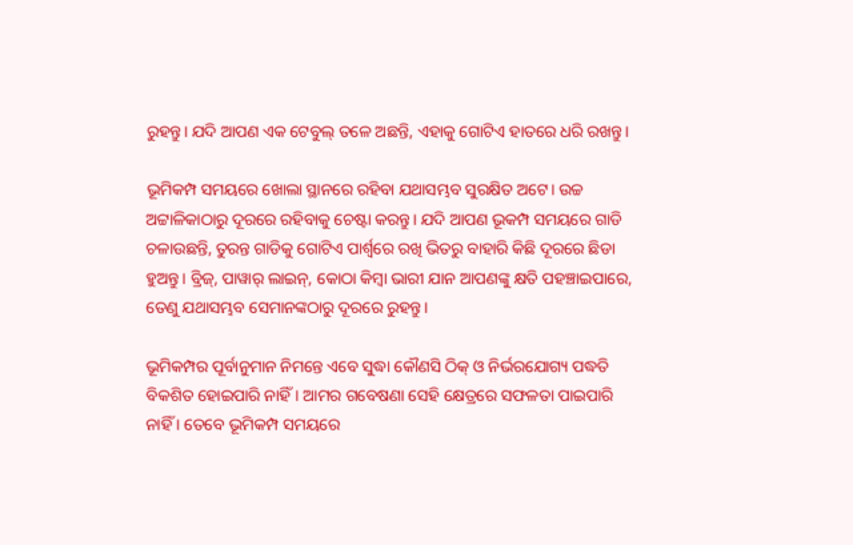ରୁହନ୍ତୁ। ଯଦି ଆପଣ ଏକ ଟେବୁଲ୍ ତଳେ ଅଛନ୍ତି, ଏହାକୁ ଗୋଟିଏ ହାତରେ ଧରି ରଖନ୍ତୁ।

ଭୂମିକମ୍ପ ସମୟରେ ଖୋଲା ସ୍ଥାନରେ ରହିବା ଯଥାସମ୍ଭବ ସୁରକ୍ଷିତ ଅଟେ। ଉଚ୍ଚ ଅଟ୍ଟାଳିକାଠାରୁ ଦୂରରେ ରହିବାକୁ ଚେଷ୍ଟା କରନ୍ତୁ। ଯଦି ଆପଣ ଭୂକମ୍ପ ସମୟରେ ଗାଡି ଚଳାଉଛନ୍ତି, ତୁରନ୍ତ ଗାଡିକୁ ଗୋଟିଏ ପାର୍ଶ୍ଵରେ ରଖି ଭିତରୁ ବାହାରି କିଛି ଦୂରରେ ଛିଡା ହୁଅନ୍ତୁ। ବ୍ରିଜ୍, ପାୱାର୍ ଲାଇନ୍, କୋଠା କିମ୍ବା ଭାରୀ ଯାନ ଆପଣଙ୍କୁ କ୍ଷତି ପହଞ୍ଚାଇପାରେ, ତେଣୁ ଯଥାସମ୍ଭବ ସେମାନଙ୍କଠାରୁ ଦୂରରେ ରୁହନ୍ତୁ।

ଭୂମିକମ୍ପର ପୂର୍ବାନୁମାନ ନିମନ୍ତେ ଏବେ ସୁଦ୍ଧା କୌଣସି ଠିକ୍ ଓ ନିର୍ଭରଯୋଗ୍ୟ ପଦ୍ଧତି ବିକଶିତ ହୋଇପାରି ନାହିଁ। ଆମର ଗବେଷଣା ସେହି କ୍ଷେତ୍ରରେ ସଫଳତା ପାଇପାରି ନାହିଁ । ତେବେ ଭୂମିକମ୍ପ ସମୟରେ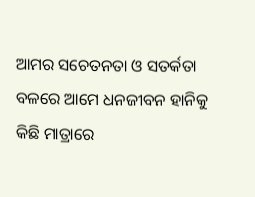ଆମର ସଚେତନତା ଓ ସତର୍କତା ବଳରେ ଆମେ ଧନଜୀବନ ହାନିକୁ କିଛି ମାତ୍ରାରେ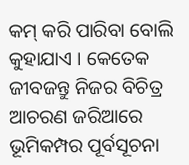କମ୍ କରି ପାରିବା ବୋଲି କୁହାଯାଏ । କେତେକ ଜୀବଜନ୍ତୁ ନିଜର ବିଚିତ୍ର ଆଚରଣ ଜରିଆରେ ଭୂମିକମ୍ପର ପୂର୍ବସୂଚନା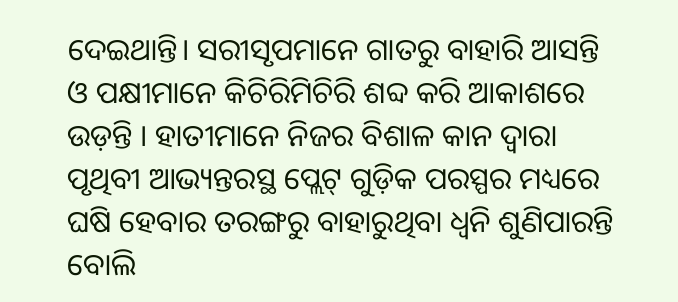ଦେଇଥାନ୍ତି। ସରୀସୃପମାନେ ଗାତରୁ ବାହାରି ଆସନ୍ତି ଓ ପକ୍ଷୀମାନେ କିଚିରିମିଚିରି ଶବ୍ଦ କରି ଆକାଶରେ ଉଡ଼ନ୍ତି । ହାତୀମାନେ ନିଜର ବିଶାଳ କାନ ଦ୍ୱାରା ପୃଥିବୀ ଆଭ୍ୟନ୍ତରସ୍ଥ ପ୍ଲେଟ୍ ଗୁଡ଼ିକ ପରସ୍ପର ମଧ୍ୟରେ ଘଷି ହେବାର ତରଙ୍ଗରୁ ବାହାରୁଥିବା ଧ୍ୱନି ଶୁଣିପାରନ୍ତି ବୋଲି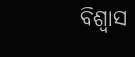ବିଶ୍ୱାସ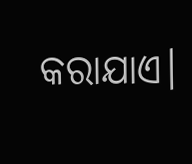କରାଯାଏ।